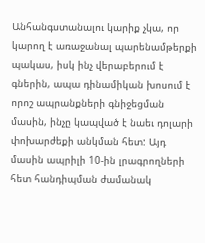Անհանգստանալու կարիք չկա, որ կարող է առաջանալ պարենամթերքի պակաս, իսկ ինչ վերաբերում է գներին, ապա դինամիկան խոսում է որոշ ապրանքների գնիջեցման մասին, ինչը կապված է նաեւ դոլարի փոխարժեքի անկման հետ: Այդ մասին ապրիլի 10-ին լրագրողների հետ հանդիպման ժամանակ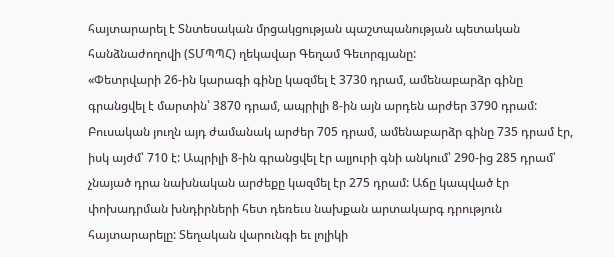հայտարարել է Տնտեսական մրցակցության պաշտպանության պետական հանձնաժողովի (ՏՄՊՊՀ) ղեկավար Գեղամ Գեւորգյանը:
«Փետրվարի 26-ին կարագի գինը կազմել է 3730 դրամ, ամենաբարձր գինը գրանցվել է մարտին՝ 3870 դրամ, ապրիլի 8-ին այն արդեն արժեր 3790 դրամ: Բուսական յուղն այդ ժամանակ արժեր 705 դրամ, ամենաբարձր գինը 735 դրամ էր, իսկ այժմ՝ 710 է: Ապրիլի 8-ին գրանցվել էր ալյուրի գնի անկում՝ 290-ից 285 դրամ՝ չնայած դրա նախնական արժեքը կազմել էր 275 դրամ: Աճը կապված էր փոխադրման խնդիրների հետ դեռեւս նախքան արտակարգ դրություն հայտարարելը: Տեղական վարունգի եւ լոլիկի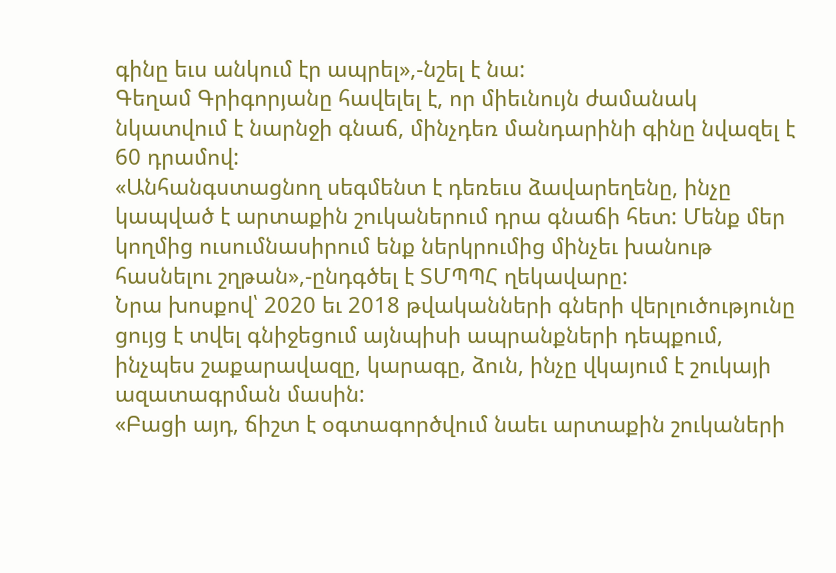գինը եւս անկում էր ապրել»,-նշել է նա:
Գեղամ Գրիգորյանը հավելել է, որ միեւնույն ժամանակ նկատվում է նարնջի գնաճ, մինչդեռ մանդարինի գինը նվազել է 60 դրամով:
«Անհանգստացնող սեգմենտ է դեռեւս ձավարեղենը, ինչը կապված է արտաքին շուկաներում դրա գնաճի հետ: Մենք մեր կողմից ուսումնասիրում ենք ներկրումից մինչեւ խանութ հասնելու շղթան»,-ընդգծել է ՏՄՊՊՀ ղեկավարը:
Նրա խոսքով՝ 2020 եւ 2018 թվականների գների վերլուծությունը ցույց է տվել գնիջեցում այնպիսի ապրանքների դեպքում, ինչպես շաքարավազը, կարագը, ձուն, ինչը վկայում է շուկայի ազատագրման մասին:
«Բացի այդ, ճիշտ է օգտագործվում նաեւ արտաքին շուկաների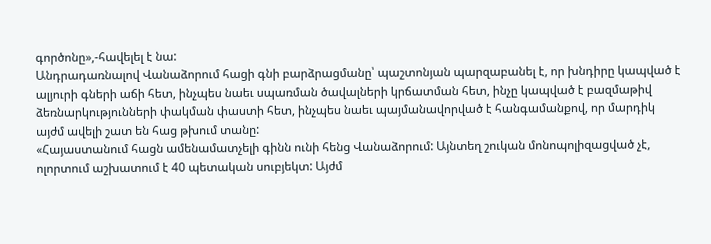գործոնը»,-հավելել է նա:
Անդրադառնալով Վանաձորում հացի գնի բարձրացմանը՝ պաշտոնյան պարզաբանել է, որ խնդիրը կապված է ալյուրի գների աճի հետ, ինչպես նաեւ սպառման ծավալների կրճատման հետ, ինչը կապված է բազմաթիվ ձեռնարկությունների փակման փաստի հետ, ինչպես նաեւ պայմանավորված է հանգամանքով, որ մարդիկ այժմ ավելի շատ են հաց թխում տանը:
«Հայաստանում հացն ամենամատչելի գինն ունի հենց Վանաձորում: Այնտեղ շուկան մոնոպոլիզացված չէ, ոլորտում աշխատում է 40 պետական սուբյեկտ: Այժմ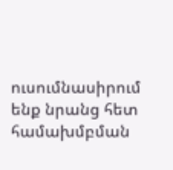ուսումնասիրում ենք նրանց հետ համախմբման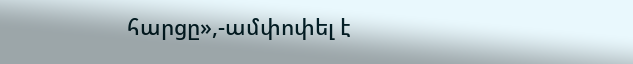հարցը»,-ամփոփել է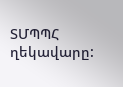ՏՄՊՊՀ ղեկավարը: